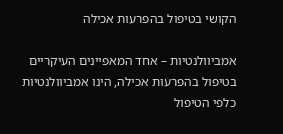הקושי בטיפול בהפרעות אכילה

אמביוולנטיות – אחד המאפיינים העיקריים בטיפול בהפרעות אכילה, הינו אמביוולנטיות כלפי הטיפול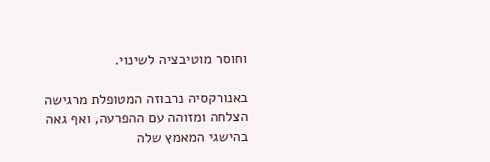וחוסר מוטיבציה לשינוי.

באנורקסיה נרבוזה המטופלת מרגישה הצלחה ומזוהה עם ההפרעה, ואף גאה בהישגי המאמץ שלה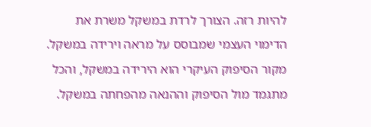להיות רזה. הצורך לרדת במשקל משרת את הדימוי העצמי שמבוסס על מראה וירידה במשקל. מקור הסיפוק העיקרי הוא הירידה במשקל, והכל מתגמד מול הסיפוק וההנאה מהפחתה במשקל.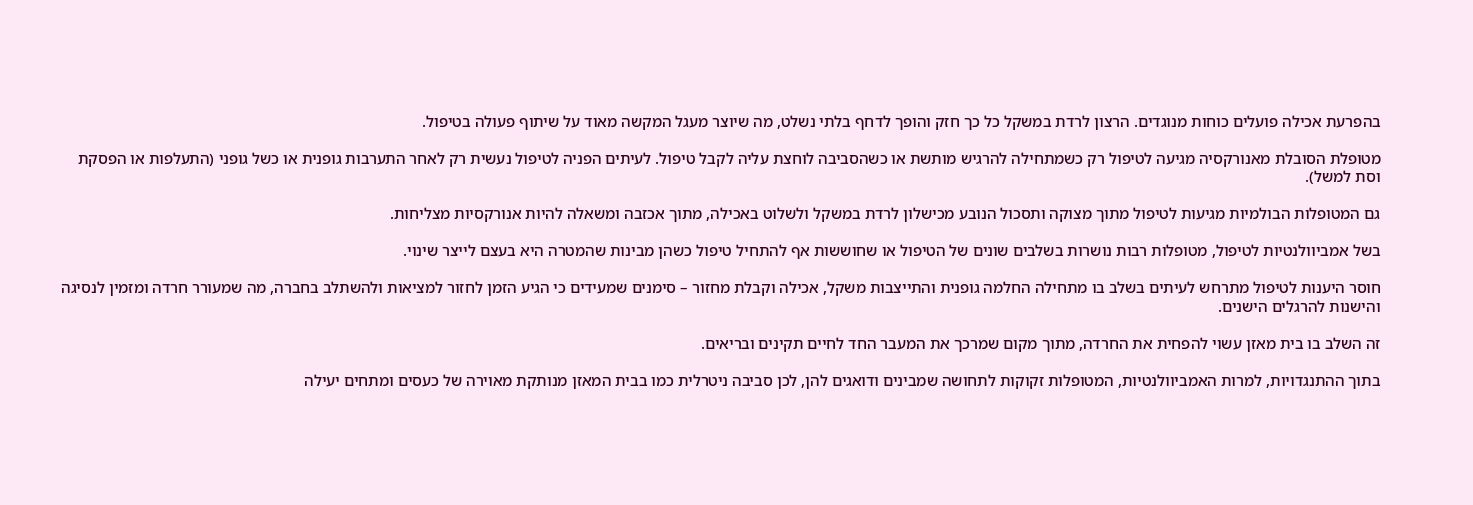בהפרעת אכילה פועלים כוחות מנוגדים. הרצון לרדת במשקל כל כך חזק והופך לדחף בלתי נשלט, מה שיוצר מעגל המקשה מאוד על שיתוף פעולה בטיפול.

מטופלת הסובלת מאנורקסיה מגיעה לטיפול רק כשמתחילה להרגיש מותשת או כשהסביבה לוחצת עליה לקבל טיפול. לעיתים הפניה לטיפול נעשית רק לאחר התערבות גופנית או כשל גופני (התעלפות או הפסקת וסת למשל).

גם המטופלות הבולמיות מגיעות לטיפול מתוך מצוקה ותסכול הנובע מכישלון לרדת במשקל ולשלוט באכילה, מתוך אכזבה ומשאלה להיות אנורקסיות מצליחות.

בשל אמביוולנטיות לטיפול, מטופלות רבות נושרות בשלבים שונים של הטיפול או שחוששות אף להתחיל טיפול כשהן מבינות שהמטרה היא בעצם לייצר שינוי.

חוסר היענות לטיפול מתרחש לעיתים בשלב בו מתחילה החלמה גופנית והתייצבות משקל, אכילה וקבלת מחזור – סימנים שמעידים כי הגיע הזמן לחזור למציאות ולהשתלב בחברה, מה שמעורר חרדה ומזמין לנסיגה והישנות להרגלים הישנים.

זה השלב בו בית מאזן עשוי להפחית את החרדה, מתוך מקום שמרכך את המעבר החד לחיים תקינים ובריאים.

בתוך ההתנגדויות, למרות האמביוולנטיות, המטופלות זקוקות לתחושה שמבינים ודואגים להן, לכן סביבה ניטרלית כמו בבית המאזן מנותקת מאוירה של כעסים ומתחים יעילה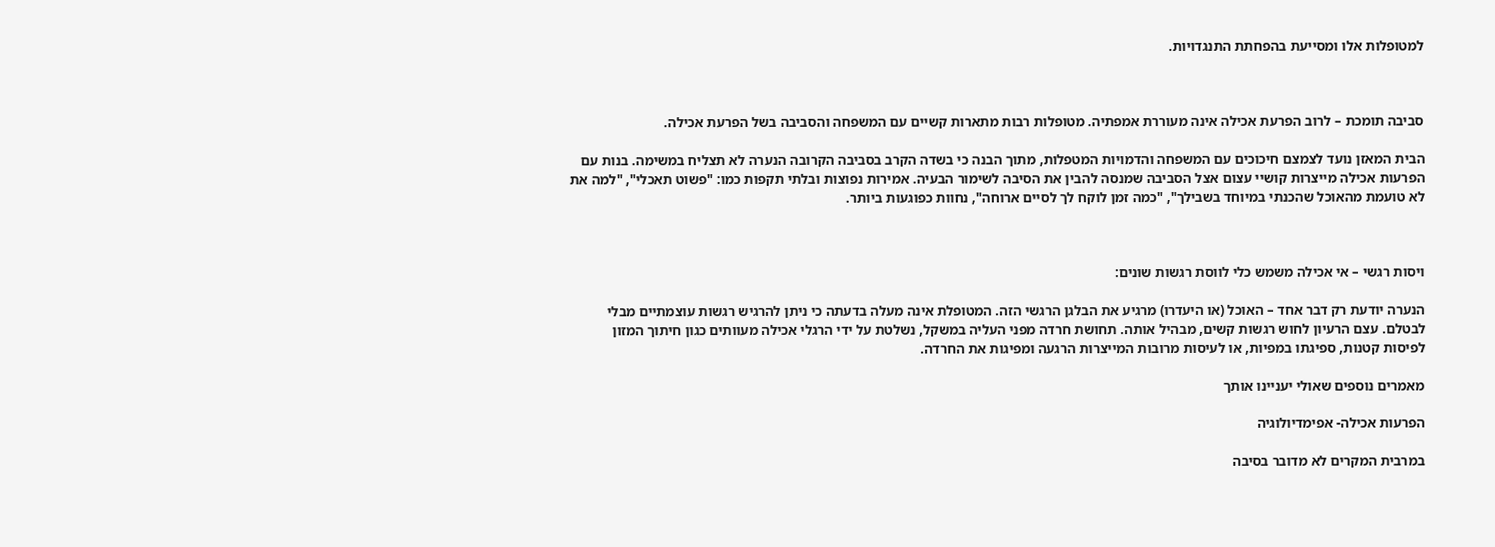למטופלות אלו ומסייעת בהפחתת התנגדויות.



סביבה תומכת – לרוב הפרעת אכילה אינה מעוררת אמפתיה. מטופלות רבות מתארות קשיים עם המשפחה והסביבה בשל הפרעת אכילה.

הבית המאזן נועד לצמצם חיכוכים עם המשפחה והדמויות המטפלות, מתוך הבנה כי בשדה הקרב בסביבה הקרובה הנערה לא תצליח במשימה. בנות עם הפרעות אכילה מייצרות קושיי עצום אצל הסביבה שמנסה להבין את הסיבה לשימור הבעיה. אמירות נפוצות ובלתי תקפות כמו: "פשוט תאכלי", "למה את לא טועמת מהאוכל שהכנתי במיוחד בשבילך", "כמה זמן לוקח לך לסיים ארוחה", נחוות כפוגעות ביותר.



ויסות רגשי – אי אכילה משמש כלי לווסת רגשות שונים:

הנערה יודעת רק דבר אחד – האוכל (או היעדרו) מרגיע את הבלגן הרגשי הזה. המטופלת אינה מעלה בדעתה כי ניתן להרגיש רגשות עוצמתיים מבלי לבטלם. עצם הרעיון לחוש רגשות קשים, מבהיל אותה. תחושת חרדה מפני העליה במשקל, נשלטת על ידי הרגלי אכילה מעוותים כגון חיתוך המזון לפיסות קטנות, ספיגתו במפיות, או לעיסות מרובות המייצרות הרגעה ומפיגות את החרדה.

מאמרים נוספים שאולי יעניינו אותך

הפרעות אכילה- אפימדיולוגיה

במרבית המקרים לא מדובר בסיבה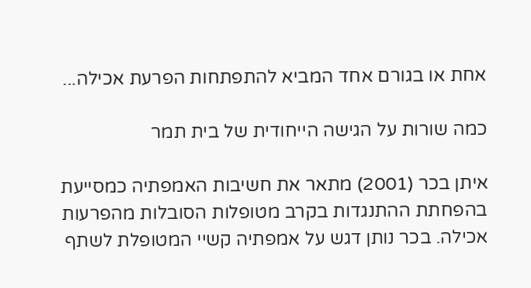אחת או בגורם אחד המביא להתפתחות הפרעת אכילה...

כמה שורות על הגישה הייחודית של בית תמר

איתן בכר (2001) מתאר את חשיבות האמפתיה כמסייעת בהפחתת ההתנגדות בקרב מטופלות הסובלות מהפרעות אכילה. בכר נותן דגש על אמפתיה קשיי המטופלת לשתף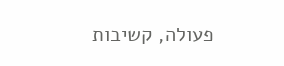פעולה, קשיבות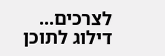לצרכים...
דילוג לתוכן